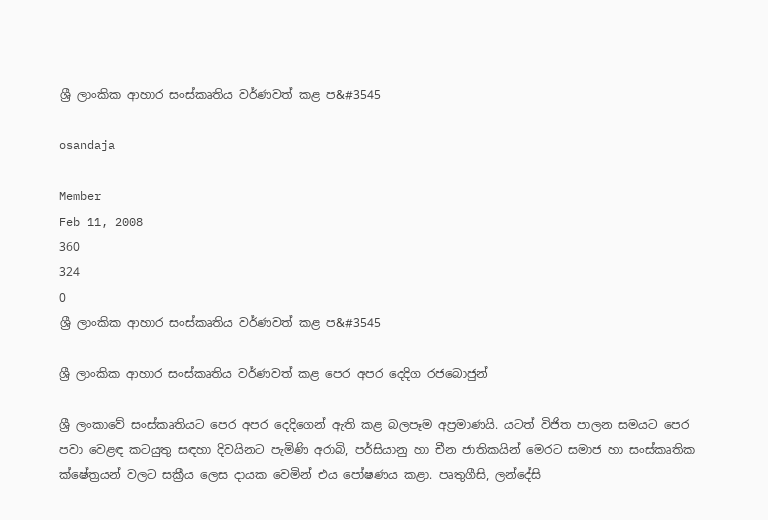ශ්‍රී ලාංකික ආහාර සංස්කෘතිය වර්ණවත් කළ ප&#3545

osandaja

Member
Feb 11, 2008
360
324
0
ශ්‍රී ලාංකික ආහාර සංස්කෘතිය වර්ණවත් කළ ප&#3545

ශ්‍රී ලාංකික ආහාර සංස්කෘතිය වර්ණවත් කළ පෙර අපර දෙදිග රජබොජුන්

ශ්‍රී ලංකාවේ සංස්කෘතියට පෙර අපර දෙදිගෙන් ඇති කළ බලපෑම අප්‍රමාණයි. යටත් විජිත පාලන සමයට පෙර පවා වෙළඳ කටයුතු සඳහා දිවයිනට පැමිණි අරාබි, පර්සියානු හා චීන ජාතිකයින් මෙරට සමාජ හා සංස්කෘතික ක්ෂේත්‍රයන් වලට සක්‍රීය ලෙස දායක වෙමින් එය පෝෂණය කළා. පෘතුගීසි, ලන්දේසි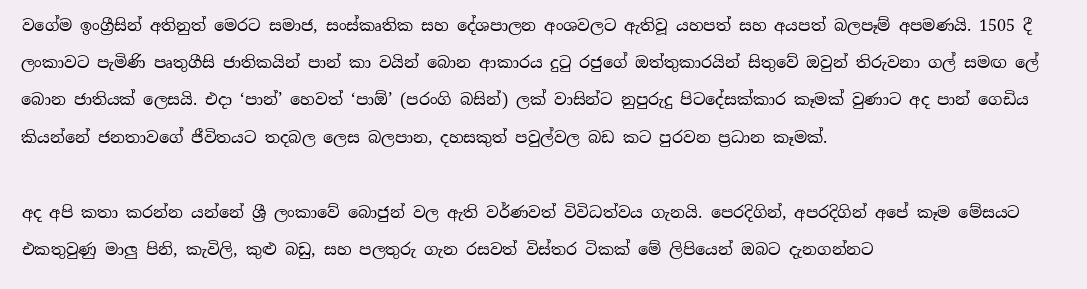වගේම ඉංග්‍රීසින් අතිනුත් මෙරට සමාජ, සංස්කෘතික සහ දේශපාලන අංශවලට ඇතිවූ යහපත් සහ අයපත් බලපෑම් අපමණයි. 1505 දී ලංකාවට පැමිණි පෘතුගීසි ජාතිකයින් පාන් කා වයින් බොන ආකාරය දුටු රජුගේ ඔත්තුකාරයින් සිතුවේ ඔවුන් තිරුවනා ගල් සමඟ ලේ බොන ජාතියක් ලෙසයි. එදා ‘පාන්’ හෙවත් ‘පාඕ’ (පරංගි බසින්) ලක් වාසින්ට නුපුරුදු පිටදේසක්කාර කෑමක් වුණාට අද පාන් ගෙඩිය කියන්නේ ජනතාවගේ ජීවිතයට තදබල ලෙස බලපාන, දහසකුත් පවුල්වල බඩ කට පුරවන ප්‍රධාන කෑමක්.

අද අපි කතා කරන්න යන්නේ ශ්‍රී ලංකාවේ බොජුන් වල ඇති වර්ණවත් විවිධත්වය ගැනයි. පෙරදිගින්, අපරදිගින් අපේ කෑම මේසයට එකතුවුණු මාලු පිනි, කැවිලි, කුළු බඩු, සහ පලතුරු ගැන රසවත් විස්තර ටිකක් මේ ලිපියෙන් ඔබට දැනගන්නට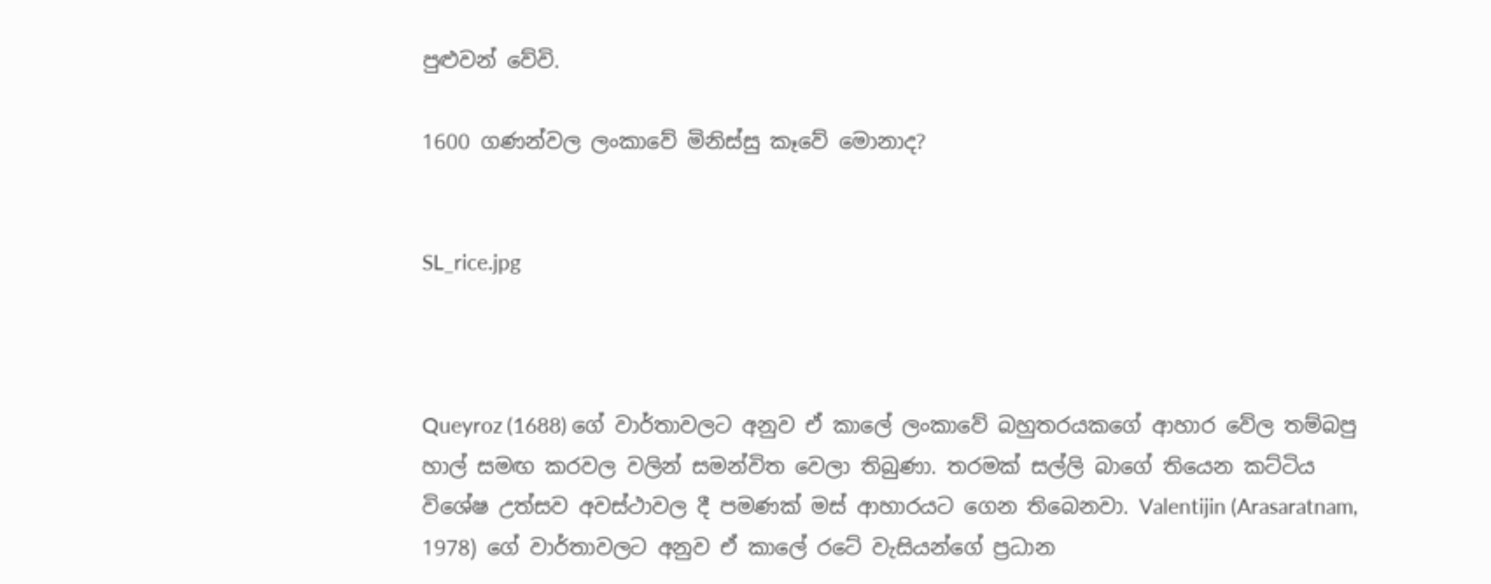පුළුවන් වේවි.

1600 ගණන්වල ලංකාවේ මිනිස්සු කෑවේ මොනාද?


SL_rice.jpg



Queyroz (1688) ගේ වාර්තාවලට අනුව ඒ කාලේ ලංකාවේ බහුතරයකගේ ආහාර වේල තම්බපු හාල් සමඟ කරවල වලින් සමන්විත වෙලා තිබුණා. තරමක් සල්ලි බාගේ තියෙන කට්ටිය විශේෂ උත්සව අවස්ථාවල දී පමණක් මස් ආහාරයට ගෙන තිබෙනවා. Valentijin (Arasaratnam, 1978) ගේ වාර්තාවලට අනුව ඒ කාලේ රටේ වැසියන්ගේ ප්‍රධාන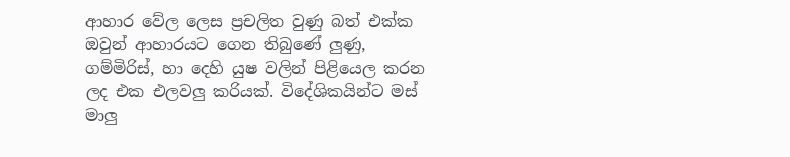ආහාර වේල ලෙස ප්‍රචලිත වුණු බත් එක්ක ඔවුන් ආහාරයට ගෙන තිබුණේ ලුණු, ගම්මිරිස්, හා දෙහි යුෂ වලින් පිළියෙල කරන ලද එක එලවලු කරියක්. විදේශිකයින්ට මස් මාලු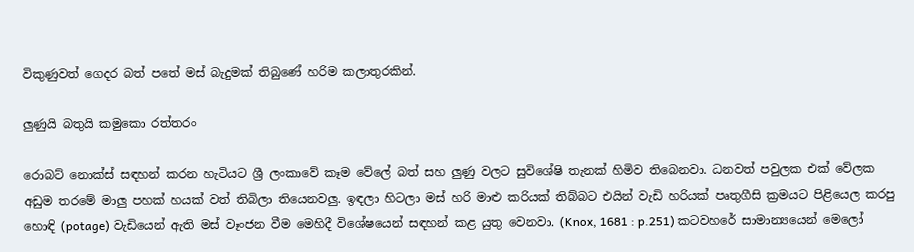විකුණුවත් ගෙදර බත් පතේ මස් බැදුමක් තිබුණේ හරිම කලාතුරකින්.

ලුණුයි බතුයි කමුකො රත්තරං

රොබට් නොක්ස් සඳහන් කරන හැටියට ශ්‍රී ලංකාවේ කෑම වේලේ බත් සහ ලුණු වලට සුවිශේෂි තැනක් හිමිව තිබෙනවා. ධනවත් පවුලක එක් වේලක අඩුම තරමේ මාලු පහක් හයක් වත් තිබිලා තියෙනවලු. ඉඳලා හිටලා මස් හරි මාළු කරියක් තිබ්බට එයින් වැඩි හරියක් පෘතුගීසි ක්‍රමයට පිළියෙල කරපු හොඳි (potage) වැඩියෙන් ඇති මස් වෑංජන වීම මෙහිදී විශේෂයෙන් සඳහන් කළ යුතු වෙනවා. (Knox, 1681 : p.251) කටවහරේ සාමාන්‍යයෙන් මෙලෝ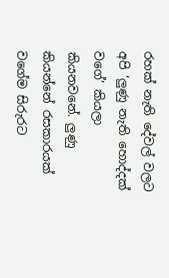රහක් නැති දේවල් වලට අපි ‘ලුණු නැති හොද්දක් වගේ’ කියලා කියනවනේ. ලුණු කියන්නේ රසකාරයක් වගේම සිරුරට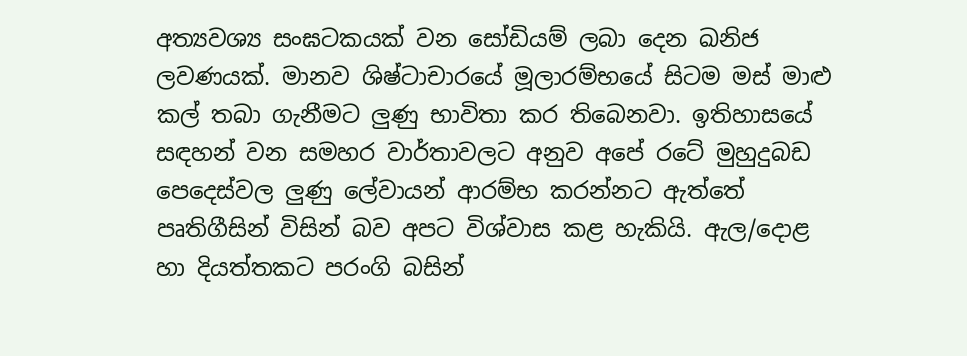අත්‍යවශ්‍ය සංඝටකයක් වන සෝඩියම් ලබා දෙන ඛනිජ ලවණයක්. මානව ශිෂ්ටාචාරයේ මූලාරම්භයේ සිටම මස් මාළු කල් තබා ගැනීමට ලුණු භාවිතා කර තිබෙනවා. ඉතිහාසයේ සඳහන් වන සමහර වාර්තාවලට අනුව අපේ රටේ මුහුදුබඩ පෙදෙස්වල ලුණු ලේවායන් ආරම්භ කරන්නට ඇත්තේ පෘතිගීසින් විසින් බව අපට විශ්වාස කළ හැකියි. ඇල/දොළ හා දියත්තකට පරංගි බසින්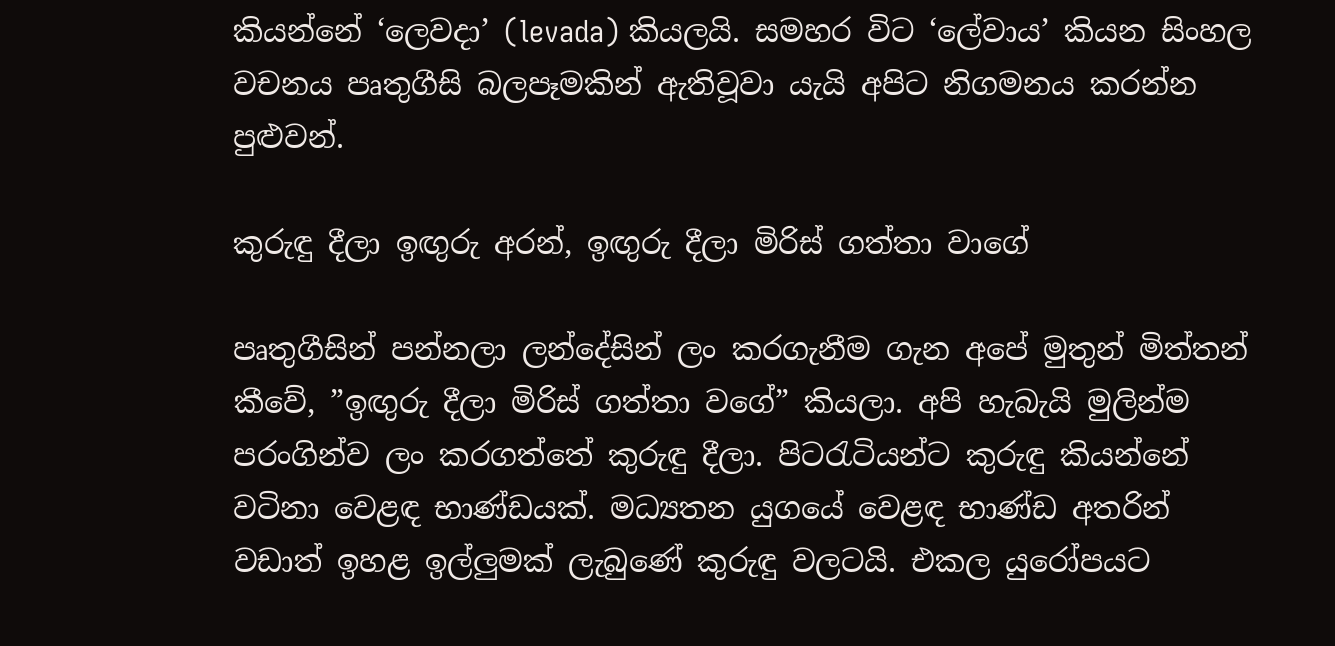කියන්නේ ‘ලෙවදා’ (levada) කියලයි. සමහර විට ‘ලේවාය’ කියන සිංහල වචනය පෘතුගීසි බලපෑමකින් ඇතිවූවා යැයි අපිට නිගමනය කරන්න පුළුවන්.

කුරුඳු දීලා ඉඟුරු අරන්, ඉඟුරු දීලා මිරිස් ගත්තා වාගේ

පෘතුගීසින් පන්නලා ලන්දේසින් ලං කරගැනීම ගැන අ‍පේ මුතුන් මිත්තන් කීවේ, ”ඉඟුරු දීලා මිරිස් ගත්තා ව‍ගේ” කියලා. අපි හැබැයි මුලින්ම පරංගින්ව ලං කරගත්තේ කුරුඳු දීලා. පිටරැටියන්ට කුරුඳු කියන්නේ වටිනා වෙළඳ භාණ්ඩයක්. මධ්‍යතන යුගයේ වෙළඳ භාණ්ඩ අතරින් වඩාත් ඉහළ ඉල්ලුමක් ලැබුණේ කුරුඳු වලටයි. එකල යුරෝපයට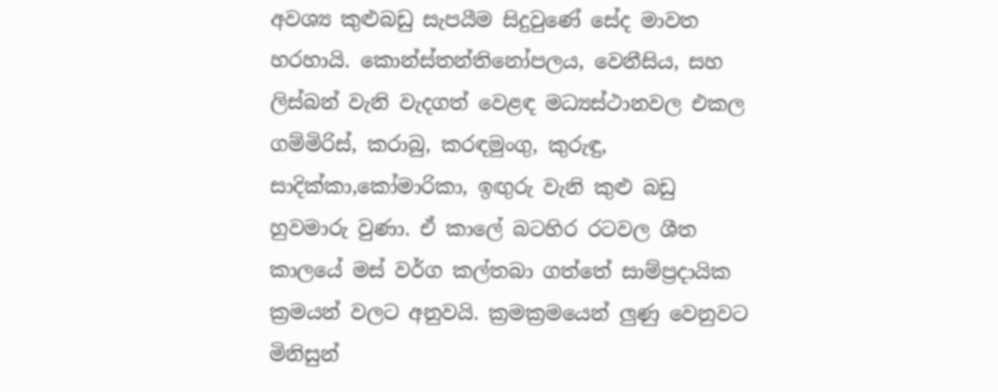අවශ්‍ය කුළුබඩු සැපයීම සිදුවුණේ සේද මාවත හරහායි. කොන්ස්තන්තිනෝපලය, වෙනීසිය, සහ ලිස්බන් වැනි වැදගත් වෙළඳ මධ්‍යස්ථානවල එකල ගම්මිරිස්, කරාබු, කරඳමුංගු, කුරුඳු, සාදික්කා,කෝමාරිකා, ඉඟුරු වැනි කුළු බඩු හුවමාරු වුණා. ඒ කාලේ බටහිර රටවල ශීත කාලයේ මස් වර්ග කල්තබා ගත්තේ සාම්ප්‍රදායික ක්‍රමයන් වලට අනුවයි. ක්‍රමක්‍රමයෙන් ලුණු වෙනුවට මිනිසුන්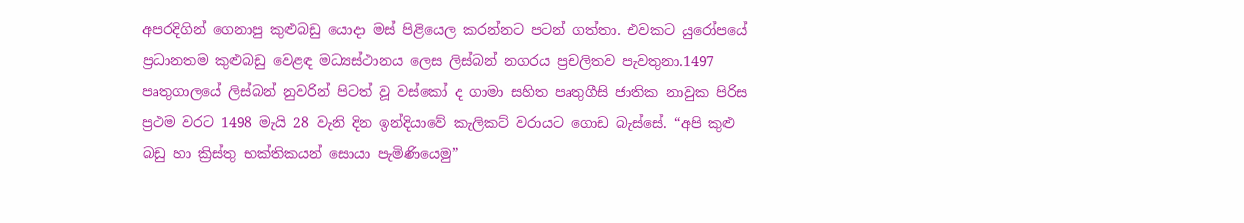අපරදිගින් ගෙනාපු කුළුබඩු යොදා මස් පිළියෙල කරන්නට පටන් ගත්තා. එවකට යුරෝපයේ ප්‍රධානතම කුළුබඩු වෙළඳ මධ්‍යස්ථානය ලෙස ලිස්බන් නගරය ප්‍රචලිතව පැවතුනා.1497 පෘතුගාලයේ ලිස්‌බන් නුවරින් පිටත් වූ වස්‌කෝ ද ගාමා සහිත පෘතුගීසි ජාතික නාවුක පිරිස ප්‍රථම වරට 1498 මැයි 28 වැනි දින ඉන්දියාවේ කැලිකට්‌ වරායට ගොඩ බැස්සේ. “අපි කුළු බඩු හා ක්‍රිස්‌තු භක්‌තිකයන් සොයා පැමිණියෙමු”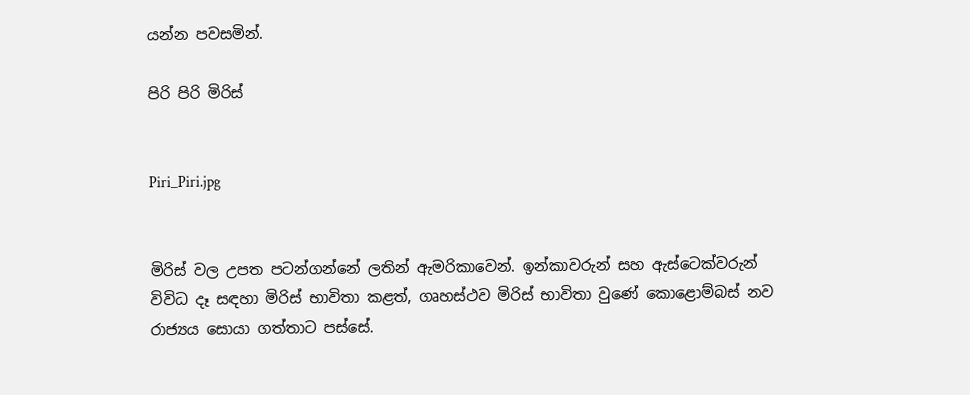යන්න පවසමින්.

පිරි පිරි මිරිස්


Piri_Piri.jpg


මිරිස් වල උපත පටන්ගන්නේ ලතින් ඇමරිකාවෙන්. ඉන්කාවරුන් සහ ඇස්ටෙක්වරුන් විවිධ දෑ සඳහා මිරිස් භාවිතා කළත්, ගෘහස්‌ථව මිරිස්‌ භාවිතා වුණේ කොළොම්බස්‌ නව රාජ්‍යය සොයා ගත්තාට පස්සේ.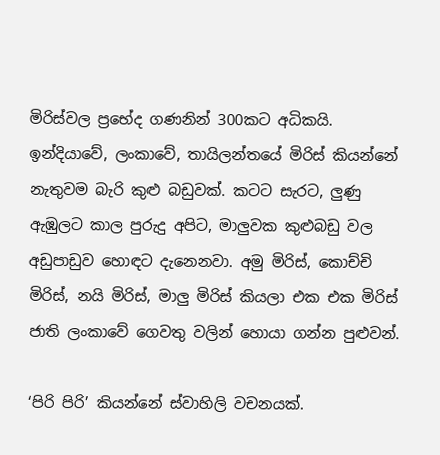මිරිස්‌වල ප්‍රභේද ගණනින් 300කට අධිකයි. ඉන්දියාවේ, ලංකාවේ, තායිලන්තයේ මිරිස් කියන්නේ නැතුවම බැරි කුළු බඩුවක්. කටට සැරට, ලුණු ඇඹුලට කාල පුරුදු අපිට, මාලුවක කුළුබඩු වල අඩුපාඩුව හොඳට දැනෙනවා. අමු මිරිස්, කොච්චි මිරිස්, නයි මිරිස්, මාලු මිරිස් කියලා එක එක මිරිස් ජාති ලංකාවේ ගෙවතු වලින් හොයා ගන්න පුළුවන්.

‘පිරි පිරි’ කියන්නේ ස්වාහිලි වචනයක්.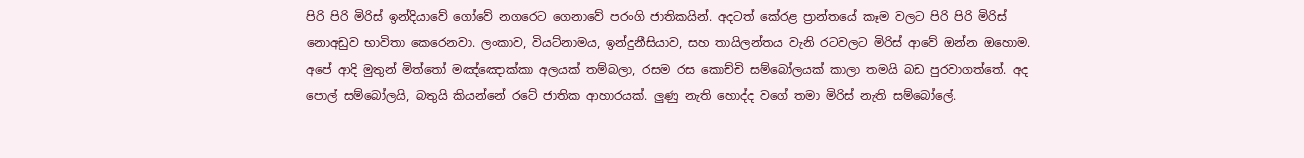පිරි පිරි මිරිස් ඉන්දියාවේ ගෝවේ නගරෙට ගෙනාවේ පරංගි ජාතිකයින්. අදටත් කේරළ ප්‍රාන්තයේ කෑම වලට පිරි පිරි මිරිස් නොඅඩුව භාවිතා කෙරෙනවා. ලංකාව, වියට්නාමය, ඉන්දුනීසියාව, සහ තායිලන්තය වැනි රටවලට මිරිස් ආවේ ඔන්න ඔහොම. අපේ ආදි මුතුන් මිත්තෝ මඤ්ඤොක්කා අලයක් තම්බලා, රසම රස කොච්චි සම්බෝලයක් කාලා තමයි බඩ පුරවාගත්තේ. අද පොල් සම්බෝලයි, බතුයි කියන්නේ රටේ ජාතික ආහාරයක්. ලුණු නැති හොද්ද වගේ තමා මිරිස් නැති සම්බෝලේ.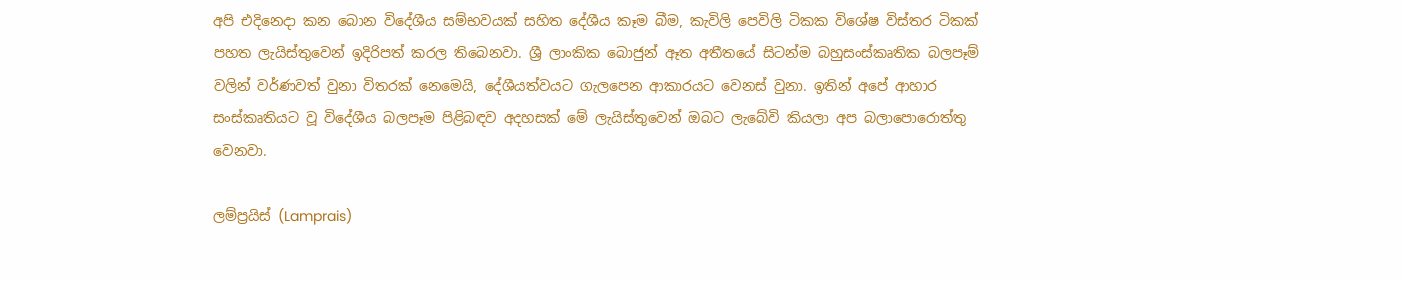අපි එදිනෙදා කන බොන විදේශීය සම්භවයක් සහිත දේශීය කෑම බීම, කැවිලි පෙවිලි ටිකක විශේෂ විස්තර ටිකක් පහත ලැයිස්තුවෙන් ඉදිරිපත් කරල තිබෙනවා. ශ්‍රී ලාංකික බොජුන් ඈත අතීතයේ සිටන්ම බහුසංස්කෘතික බලපෑම් වලින් වර්ණවත් වුනා විතරක් නෙමෙයි, දේශීයත්වයට ගැලපෙන ආකාරයට වෙනස් වුනා. ඉතින් අපේ ආහාර සංස්කෘතියට වූ විදේශීය බලපෑම පිළිබඳව අදහසක් මේ ලැයිස්තුවෙන් ඔබට ලැබේවි කියලා අප බලාපොරොත්තු වෙනවා.

ලම්ප්‍රයිස් (Lamprais)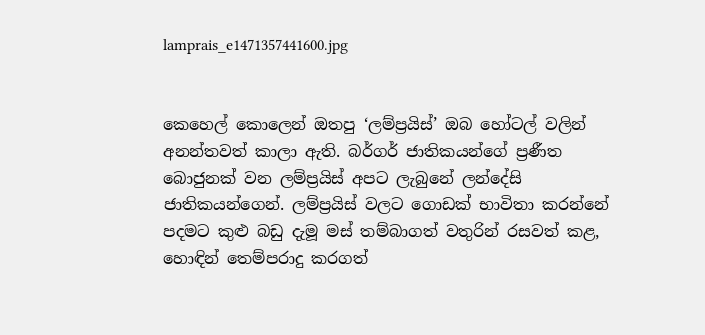lamprais_e1471357441600.jpg


කෙහෙල් කොලෙන් ඔතපු ‘ලම්ප්‍රයිස්’ ඔබ හෝටල් වලින් අනන්තවත් කාලා ඇති. බර්ගර් ජාතිකයන්ගේ ප්‍රණීත බොජුනක් වන ලම්ප්‍රයිස් අපට ලැබුනේ ලන්දේසි ජාතිකයන්ගෙන්. ලම්ප්‍රයිස් වලට ගොඩක් භාවිතා කරන්නේ පදමට කුළු බඩු දැමූ මස් තම්බාගත් වතුරින් රසවත් කළ, හොඳින් තෙම්පරාදු කරගත්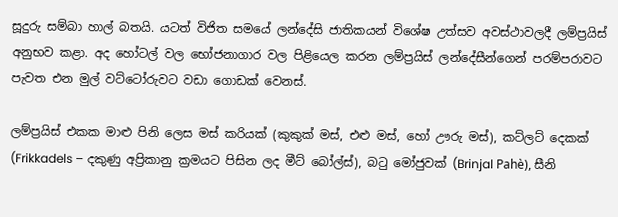සූදුරු සම්බා හාල් බතයි. යටත් විජිත සමයේ ලන්දේසි ජාතිකයන් විශේෂ උත්සව අවස්ථාවලදී ලම්ප්‍රයිස් අනුභව කළා. අද හෝටල් වල භෝජනාගාර වල පිළියෙල කරන ලම්ප්‍රයිස් ලන්දේසීන්ගෙන් පරම්පරාවට පැවත එන මුල් වට්ටෝරුවට වඩා ගොඩක් වෙනස්.

ලම්ප්‍රයිස් එකක මාළු පිනි ලෙස මස් කරියක් (කුකුක් මස්, එළු මස්, හෝ ඌරු මස්), කට්ලට් දෙකක් (Frikkadels – දකුණු අප්‍රිකානු ක්‍රමයට පිසින ලද මීට් බෝල්ස්), බටු මෝජුවක් (Brinjal Pahè), සීනි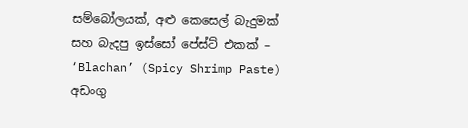සම්බෝලයක්, අළු කෙසෙල් බැදුමක් සහ බැදපු ඉස්සෝ පේස්ට් එකක් – ‘Blachan’ (Spicy Shrimp Paste) අඩංගු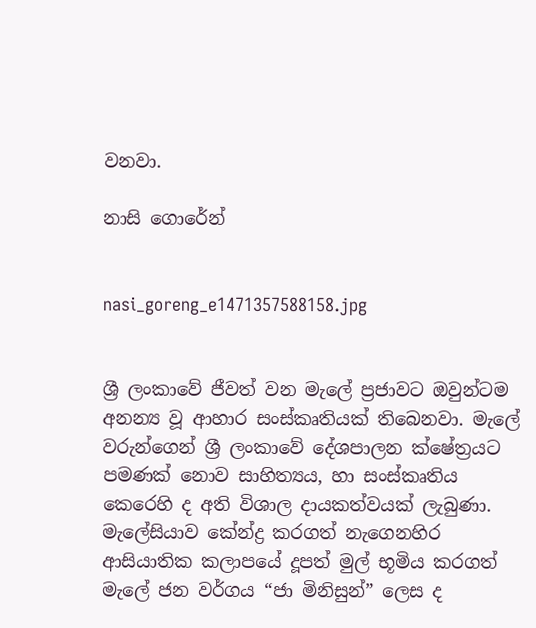වනවා.

නාසි ගොරේන්


nasi_goreng_e1471357588158.jpg


ශ්‍රී ලංකාවේ ජීවත් වන මැලේ ප්‍රජාවට ඔවුන්ටම අනන්‍ය වූ ආහාර සංස්කෘතියක් තිබෙනවා. මැලේ වරුන්ගෙන් ශ්‍රී ලංකාවේ දේශපාලන ක්ෂේත්‍රයට පමණක් නොව සාහිත්‍යය, හා සංස්කෘතිය කෙරෙහි ද අති විශාල දායකත්වයක් ලැබුණා. මැලේසියාව කේන්ද්‍ර කරගත් නැගෙනහිර ආසියාතික කලාපයේ දූපත් මුල් භූමිය කරගත් මැලේ ජන වර්ගය “ජා මිනිසුන්” ලෙස ද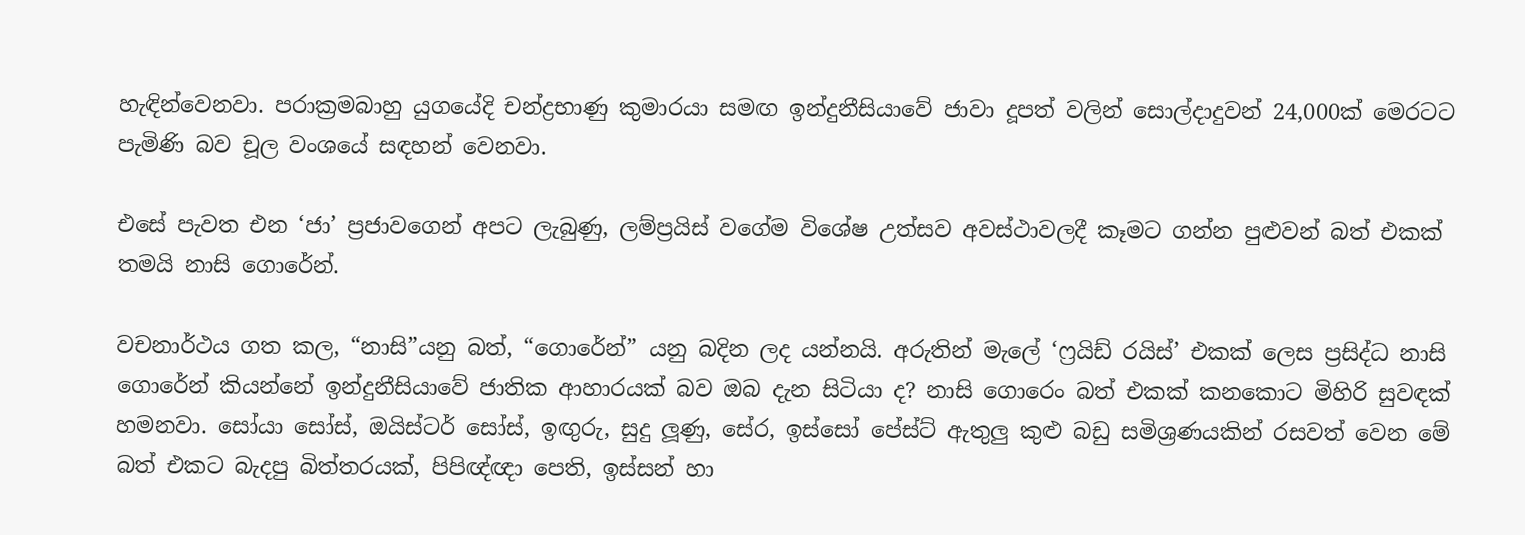හැඳින්වෙනවා. පරාක්‍රමබාහු යුගයේදි චන්ද්‍රභාණු කුමාරයා සමඟ ඉන්දුනීසියාවේ ජාවා දූපත් වලින් සොල්දාදුවන් 24,000ක් මෙරටට පැමිණි බව චූල වංශයේ සඳහන් වෙනවා.

එසේ පැවත එන ‘ජා’ ප්‍රජාවගෙන් අපට ලැබුණු, ලම්ප්‍රයිස් වගේම විශේෂ උත්සව අවස්ථාවලදී කෑමට ගන්න පුළුවන් බත් එකක් තමයි නාසි ගොරේන්.

වචනාර්ථය ගත කල, “නාසි”යනු බත්, “ගොරේන්” යනු බදින ලද යන්නයි. අරුතින් මැලේ ‘ෆ්‍රයිඩ් රයිස්’ එකක් ලෙස ප්‍රසිද්ධ නාසි ගොරේන් කියන්නේ ඉන්දුනීසියාවේ ජාතික ආහාරයක් බව ඔබ දැන සිටියා ද? නාසි ගොරෙං බත් එකක් කනකොට මිහිරි සුවඳක් හමනවා. සෝයා සෝස්, ඔයිස්ටර් සෝස්, ඉඟුරු, සුදු ලූණු, සේර, ඉස්සෝ පේස්ට් ඇතුලු කුළු බඩු සමිශ්‍රණයකින් රසවත් වෙන මේ බත් එකට බැදපු බිත්තරයක්, පිපිඥ්ඥා පෙති, ඉස්සන් හා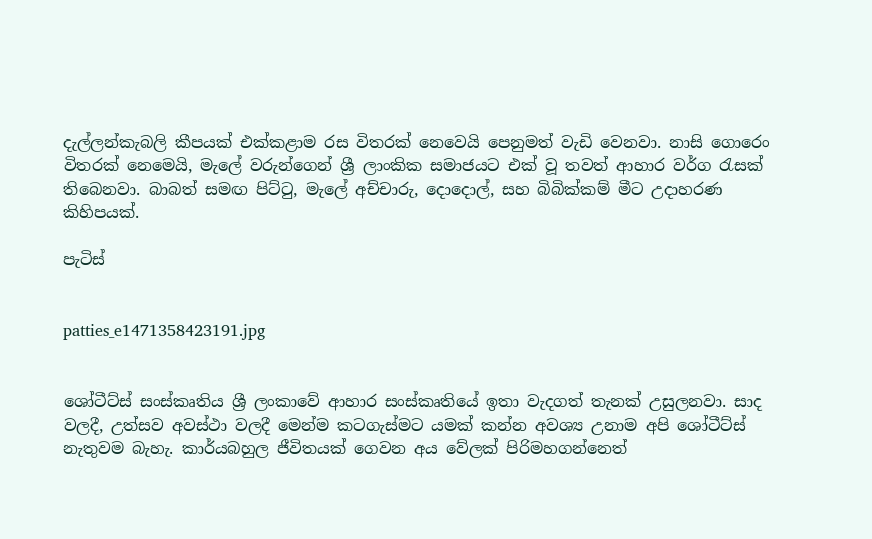දැල්ලන්කැබලි කීපයක් එක්කළාම රස විතරක් නෙවෙයි පෙනුමත් වැඩි වෙනවා. නාසි ගොරෙං විතරක් නෙමෙයි, මැලේ වරුන්ගෙන් ශ්‍රී ලාංකික සමාජයට එක් වූ තවත් ආහාර වර්ග රැසක් තිබෙනවා. බාබත් සමඟ පිට්ටු, මැලේ අච්චාරු, දොදොල්, සහ බිබික්කම් මීට උදාහරණ කිහිපයක්.

පැටිස්


patties_e1471358423191.jpg


ශෝටීට්ස් සංස්කෘතිය ශ්‍රී ලංකාවේ ආහාර සංස්කෘතියේ ඉතා වැදගත් තැනක් උසුලනවා. සාද වලදී, උත්සව අවස්ථා වලදී මෙන්ම කටගැස්මට යමක් කන්න අවශ්‍ය උනාම අපි ශෝටීට්ස් නැතුවම බැහැ. කාර්යබහුල ජීවිතයක් ගෙවන අය වේලක් පිරිමහගන්නෙත්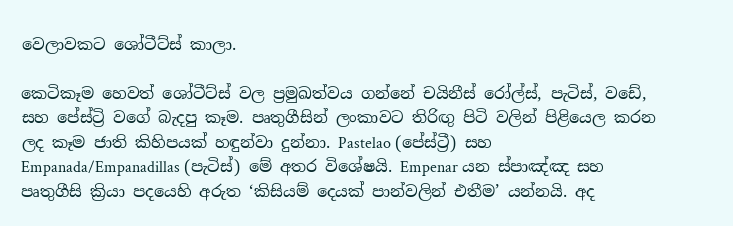වෙලාවකට ශෝටීට්ස් කාලා.

කෙටිකෑම හෙවත් ශෝටීට්ස් වල ප්‍රමුඛත්වය ගන්නේ චයිනීස් රෝල්ස්, පැටිස්, වඩේ, සහ පේස්ට්‍රි වගේ බැදපු කෑම. පෘතුගීසින් ලංකාවට තිරිඟු පිටි වලින් පිළියෙල කරන ලද කෑම ජාති කිහිපයක් හඳුන්වා දුන්නා. Pastelao (පේස්ට්‍රී) සහ Empanada/Empanadillas (පැටිස්) මේ අතර විශේෂයි. Empenar යන ස්පාඤ්ඤ සහ පෘතුගීසි ක්‍රියා පදයෙහි අරුත ‘කිසියම් දෙයක් පාන්වලින් එතීම’ යන්නයි. අද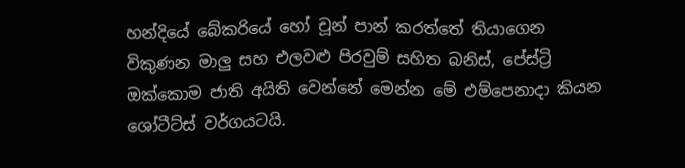හන්දියේ බේකරියේ හෝ චූන් පාන් කරත්තේ තියාගෙන විකුණන මාලු සහ එලවළු පිරවුම් සහිත බනිස්, පේස්ට්‍රි ඔක්කොම ජාති අයිති වෙන්නේ මෙන්න මේ එම්පෙනාදා කියන ශෝටීට්ස් වර්ගයටයි.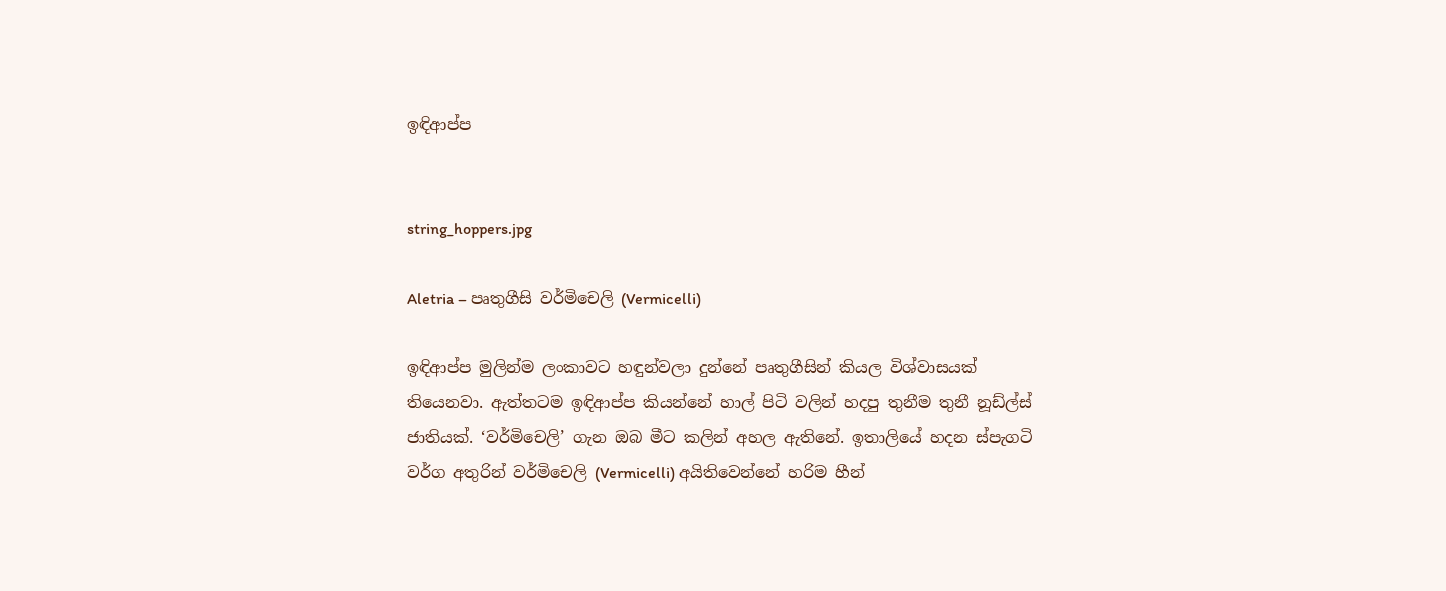ඉඳිආප්ප


string_hoppers.jpg

Aletria – පෘතුගීසි වර්මිචෙලි (Vermicelli)

ඉඳිආප්ප මුලින්ම ලංකාවට හඳුන්වලා දුන්නේ පෘතුගීසින් කියල විශ්වාසයක් තියෙනවා. ඇත්තටම ඉඳිආප්ප කියන්නේ හාල් පිටි වලින් හදපු තුනීම තුනී නූඩ්ල්ස් ජාතියක්. ‘වර්මිචෙලි’ ගැන ඔබ මීට කලින් අහල ඇතිනේ. ඉතාලියේ හදන ස්පැගටි වර්ග අතුරින් වර්මිචෙලි (Vermicelli) අයිතිවෙන්නේ හරිම හීන්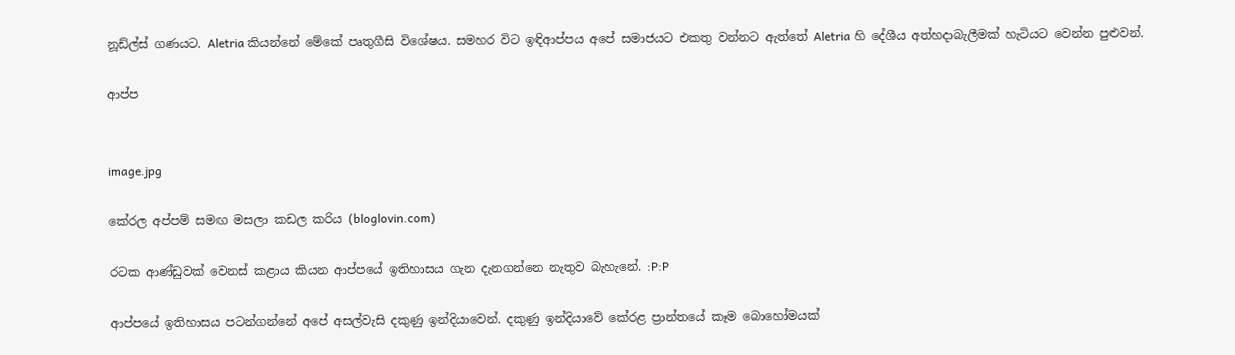නූඩ්ල්ස් ගණයට. Aletria කියන්නේ මේකේ පෘතුගීසි විශේෂය. සමහර විට ඉඳිආප්පය අපේ සමාජයට එකතු වන්නට ඇත්තේ Aletria හි දේශීය අත්හදාබැලීමක් හැටියට වෙන්න පුළුවන්.

ආප්ප


image.jpg

කේරල අප්පම් සමඟ මසලා කඩල කරිය (bloglovin.com)

රටක ආණ්ඩුවක් වෙනස් කළාය කියන ආප්පයේ ඉතිහාසය ගැන දැනගන්නෙ නැතුව බැහැනේ. :P:P

ආප්පයේ ඉතිහාසය පටන්ගන්නේ අපේ අසල්වැසි දකුණු ඉන්දියාවෙන්. දකුණු ඉන්දියාවේ කේරළ ප්‍රාන්තයේ කෑම බොහෝමයක්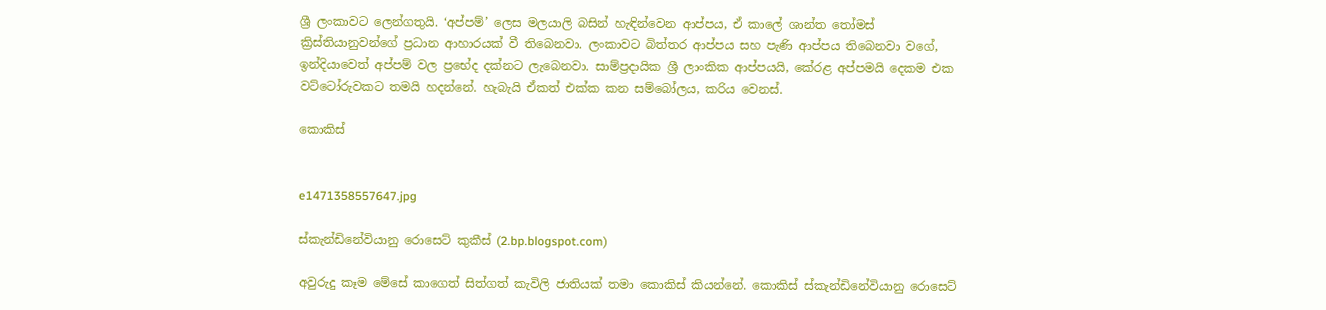ශ්‍රී ලංකාවට ලෙන්ගතුයි. ‘අප්පම්’ ලෙස මලයාලි බසින් හැඳින්වෙන ආප්පය, ඒ කාලේ ශාන්ත තෝමස් ක්‍රිස්තියානුවන්ගේ ප්‍රධාන ආහාරයක් වී තිබෙනවා. ලංකාවට බිත්තර ආප්පය සහ පැණි ආප්පය තිබෙනවා වගේ, ඉන්දියාවෙත් අප්පම් වල ප්‍රභේද දක්නට ලැබෙනවා. සාම්ප්‍රදායික ශ්‍රී ලාංකික ආප්පයයි, කේරළ අප්පමයි දෙකම එක වට්ටෝරුවකට තමයි හදන්නේ. හැබැයි ඒකත් එක්ක කන සම්බෝලය, කරිය වෙනස්.

කොකිස්


e1471358557647.jpg

ස්කැන්ඩිනේවියානු රොසෙට් කුකීස් (2.bp.blogspot.com)

අවුරුදු කෑම මේසේ කාගෙත් සිත්ගත් කැවිලි ජාතියක් තමා කොකිස් කියන්නේ. කොකිස් ස්කැන්ඩිනේවියානු රොසෙට්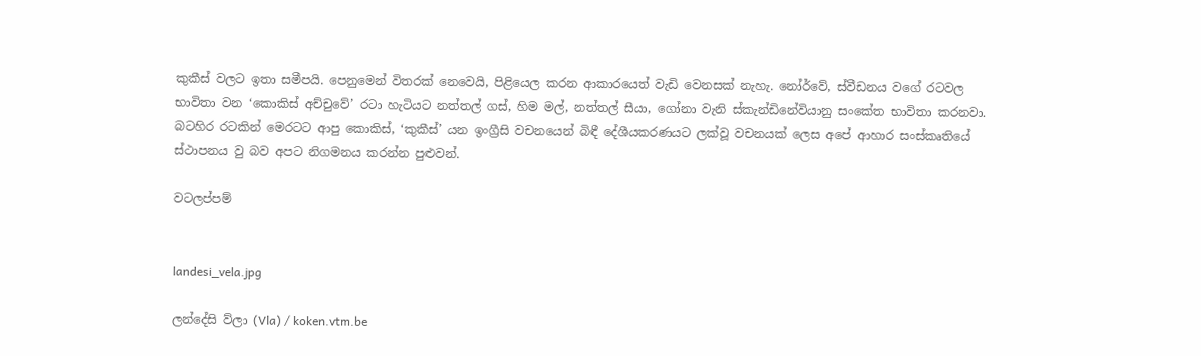කුකීස් වලට ඉතා සමීපයි. පෙනුමෙන් විතරක් නෙවෙයි, පිළියෙල කරන ආකාරයෙත් වැඩි වෙනසක් නැහැ. නෝර්වේ, ස්වීඩනය වගේ රටවල භාවිතා වන ‘කොකිස් අච්චුවේ’ රටා හැටියට නත්තල් ගස්, හිම මල්, නත්තල් සීයා, ගෝනා වැනි ස්කැන්ඩිනේවියානු සංකේත භාවිතා කරනවා. බටහිර රටකින් මෙරටට ආපු කොකිස්, ‘කුකීස්’ යන ඉංග්‍රීසි වචනයෙන් බිඳී දේශීයකරණයට ලක්වූ වචනයක් ලෙස අපේ ආහාර සංස්කෘතියේ ස්ථාපනය වු බව අපට නිගමනය කරන්න පුළුවන්.

වටලප්පම්


landesi_vela.jpg

ලන්දේසි ව්ලා (Vla) / koken.vtm.be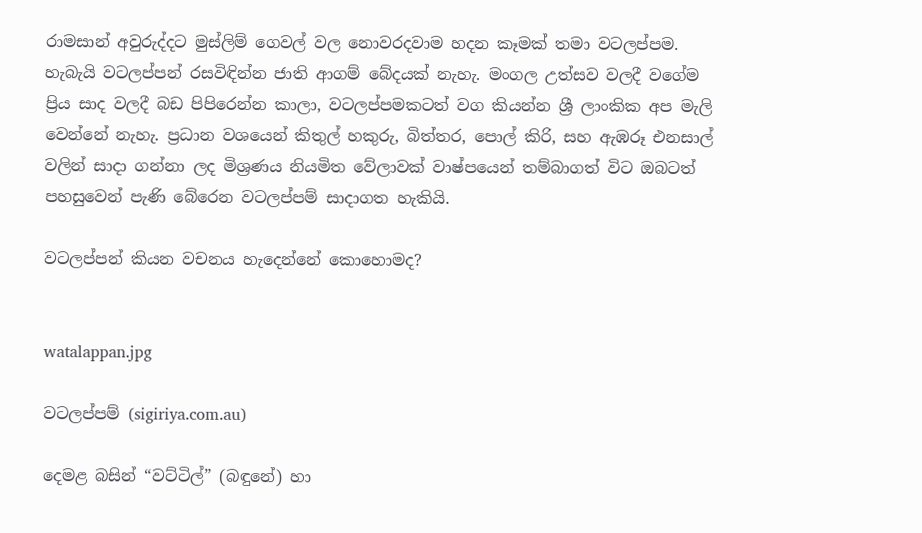රාමසාන් අවුරුද්දට මුස්ලිම් ගෙවල් වල නොවරදවාම හදන කෑමක් තමා වටලප්පම. හැබැයි වටලප්පන් රසවිඳින්න ජාති ආගම් බේදයක් නැහැ. මංගල උත්සව වලදී වගේම ප්‍රිය සාද වලදී බඩ පිපිරෙන්න කාලා, වටලප්පමකටත් වග කියන්න ශ්‍රී ලාංකික අප මැලි වෙන්නේ නැහැ. ප්‍රධාන වශයෙන් කිතුල් හකුරු, බිත්තර, පොල් කිරි, සහ ඇඹරූ එනසාල් වලින් සාදා ගන්නා ලද මිශ්‍රණය නියමිත වේලාවක් වාෂ්පයෙන් තම්බාගත් විට ඔබටත් පහසුවෙන් පැණි බේරෙන වටලප්පම් සාදාගත හැකියි.

වටලප්පන් කියන වචනය හැදෙන්නේ කොහොමද?


watalappan.jpg

වටලප්පම් (sigiriya.com.au)

දෙමළ බසින් “වට්ටිල්” (බඳුනේ) හා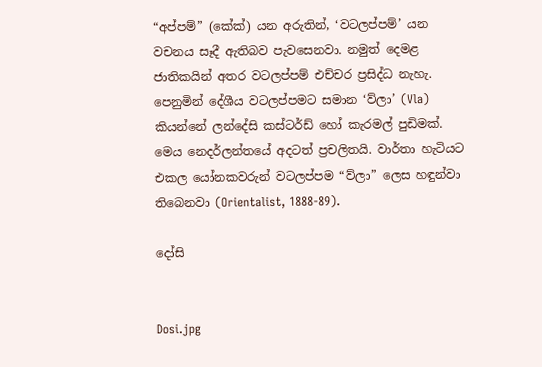“අප්පම්” (කේක්) යන අරුතින්, ‘වටලප්පම්’ යන වචනය සෑදී ඇතිබව පැවසෙනවා. නමුත් දෙමළ ජාතිකයින් අතර වටලප්පම් එච්චර ප්‍රසිද්ධ නැහැ. පෙනුමින් දේශීය වටලප්පමට සමාන ‘ව්ලා’ (Vla) කියන්නේ ලන්දේසි කස්ටර්ඩ් හෝ කැරමල් පුඩිමක්. මෙය නෙදර්ලන්තයේ අදටත් ප්‍රචලිතයි. වාර්තා හැටියට එකල යෝනකවරුන් වටලප්පම “ව්ලා” ලෙස හඳුන්වා තිබෙනවා (Orientalist, 1888-89).

දෝසි


Dosi.jpg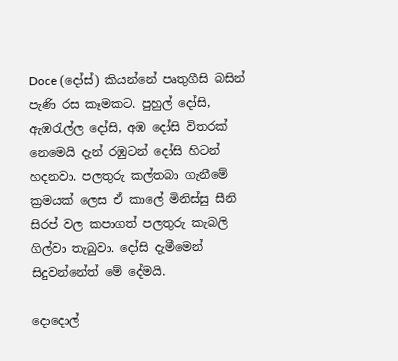Doce (දෝස්) කියන්නේ පෘතුගීසි බසින් පැණි රස කෑමකට. පුහුල් දෝසි, ඇඹරැල්ල දෝසි, අඹ දෝසි විතරක් නෙමෙයි දැන් රඹුටන් දෝසි හිටන් හදනවා. පලතුරු කල්තබා ගැනීමේ ක්‍රමයක් ලෙස ඒ කාලේ මිනිස්සු සීනි සිරප් වල කපාගත් පලතුරු කැබලි ගිල්වා තැබුවා. දෝසි දැමීමෙන් සිදුවන්නේත් මේ දේමයි.

දොදොල්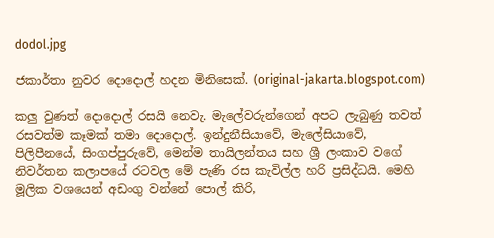dodol.jpg

ජකාර්තා නුවර දොදොල් හදන මිනිසෙක්. (original-jakarta.blogspot.com)

කලු වුණත් දොදොල් රසයි නෙවැ. මැලේවරුන්ගෙන් අපට ලැබුණු තවත් රසවත්ම කෑමක් තමා දොදොල්. ඉන්දුනීසියාවේ, මැලේසියාවේ, පිලිපීනයේ, සිංගප්පුරුවේ, මෙන්ම තායිලන්තය සහ ශ්‍රී ලංකාව වගේ නිවර්තන කලාපයේ රටවල මේ පැණි රස කැවිල්ල හරි ප්‍රසිද්ධයි. මෙහි මූලික වශයෙන් අඩංගු වන්නේ පොල් කිරි,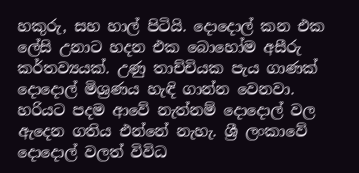හකුරු, සහ හාල් පිටියි. දොදොල් කන එක ලේසි උනාට හදන එක බොහෝම අසීරු කර්තව්‍යයක්. උණු තාච්චියක පැය ගාණක් දොදොල් මිශ්‍රණය හැඳි ගාන්න වෙනවා. හරියට පදම ආවේ නැත්නම් දොදොල් වල ඇදෙන ගතිය එන්නේ නැහැ. ශ්‍රී ලංකාවේ දොදොල් වලත් විවිධ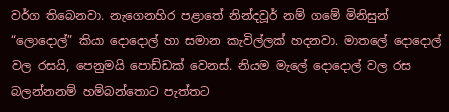වර්ග තිබෙනවා. නැගෙනහිර පළාතේ නින්දවූර් නම් ගමේ මිනිසුන් “ලොදොල්” කියා දොදොල් හා සමාන කැවිල්ලක් හදනවා. මාතලේ දොදොල් වල රසයි, පෙනුමයි පොඩ්ඩක් වෙනස්. නියම මැලේ දොදොල් වල රස බලන්නනම් හම්බන්තොට පැත්තට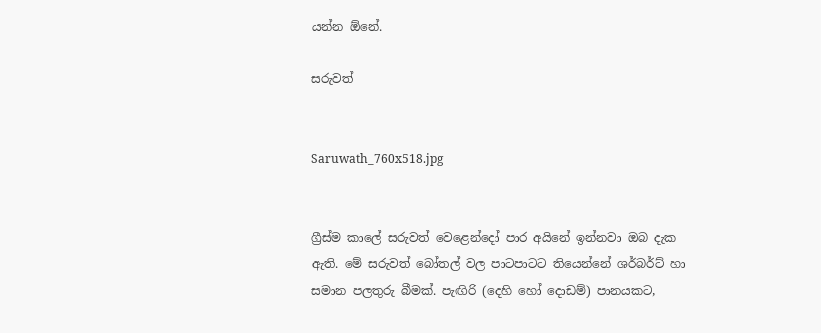යන්න ඕනේ.

සරුවත්


Saruwath_760x518.jpg


ග්‍රීස්ම කාලේ සරුවත් වෙළෙන්දෝ පාර අයිනේ ඉන්නවා ඔබ දැක ඇති. මේ සරුවත් බෝතල් වල පාටපාටට තියෙන්නේ ශර්බර්ට් හා සමාන පලතුරු බීමක්. පැඟිරි (දෙහි හෝ දොඩම්) පානයකට,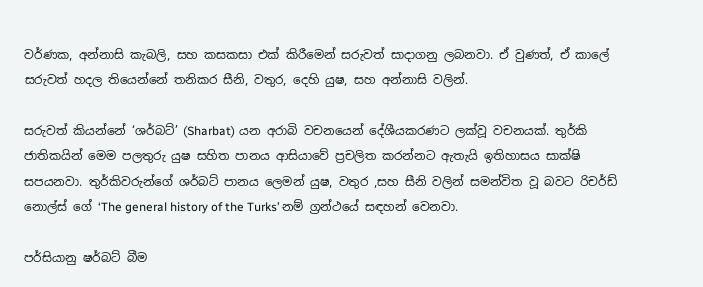වර්ණක, අන්නාසි කැබලි, සහ කසකසා එක් කිරීමෙන් සරුවත් සාදාගනු ලබනවා. ඒ වුණත්, ඒ කාලේ සරුවත් හදල තියෙන්නේ තනිකර සීනි, වතුර, දෙහි යුෂ, සහ අන්නාසි වලින්.

සරුවත් කියන්නේ ‘ශර්බට්’ (Sharbat) යන අරාබි වචනයෙන් දේශීයකරණට ලක්වූ වචනයක්. තුර්කි ජාතිකයින් මෙම පලතුරු යුෂ සහිත පානය ආසියාවේ ප්‍රචලිත කරන්නට ඇතැයි ඉතිහාසය සාක්ෂි සපයනවා. තුර්කිවරුන්ගේ ශර්බට් පානය ලෙමන් යුෂ, වතුර ,සහ සීනි වලින් සමන්විත වූ බවට රිචර්ඩ් නොල්ස් ගේ ‘The general history of the Turks’ නම් ග්‍රන්ථයේ සඳහන් වෙනවා.

පර්සියානු ෂර්බට් බීම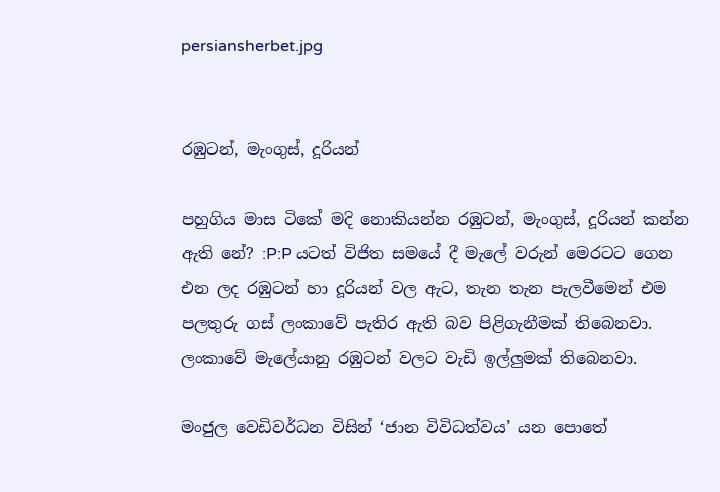persiansherbet.jpg


රඹුටන්, මැංගුස්, දූරියන්

පහුගිය මාස ටිකේ මදි නොකියන්න රඹුටන්, මැංගුස්, දූරියන් කන්න ඇති නේ? :P:P යටත් විජිත සමයේ දී මැලේ වරුන් මෙරටට ගෙන එන ලද රඹුටන් හා දූරියන් වල ඇට, තැන තැන පැලවීමෙන් එම පලතුරු ගස් ලංකාවේ පැතිර ඇති බව පිළිගැනීමක් තිබෙනවා. ලංකාවේ මැලේයානු රඹුටන් වලට වැඩි ඉල්ලුමක් තිබෙනවා.

මංජුල වෙඩිවර්ධන විසින් ‘ජාන විවිධත්වය’ යන පොතේ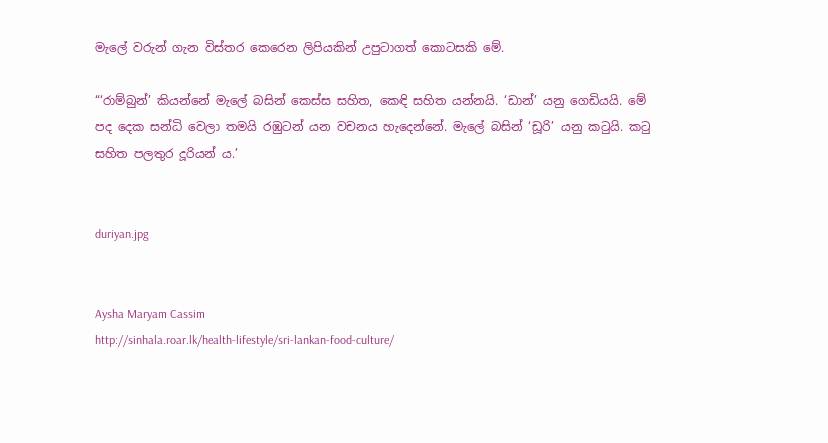මැලේ වරුන් ගැන විස්තර කෙරෙන ලිපියකින් උපුටාගත් කොටසකි මේ.

“‘රාම්බුන්’ කියන්නේ මැලේ බසින් කෙස්ස සහිත, කෙඳි සහිත යන්නයි. ‘ඩාන්’ යනු ගෙඩියයි. මේ පද දෙක සන්ධි වෙලා තමයි රඹුටන් යන වචනය හැදෙන්නේ. මැලේ බසින් ‘ඩූරි’ යනු කටුයි. කටු සහිත පලතුර දූරියන් ය.’


duriyan.jpg


Aysha Maryam Cassim
http://sinhala.roar.lk/health-lifestyle/sri-lankan-food-culture/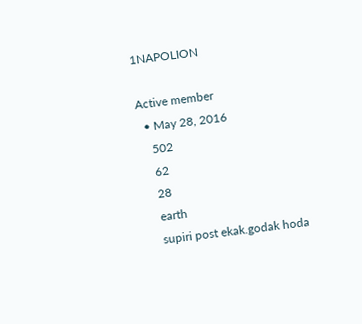1NAPOLION

Active member
  • May 28, 2016
    502
    62
    28
    earth
    supiri post ekak.godak hoda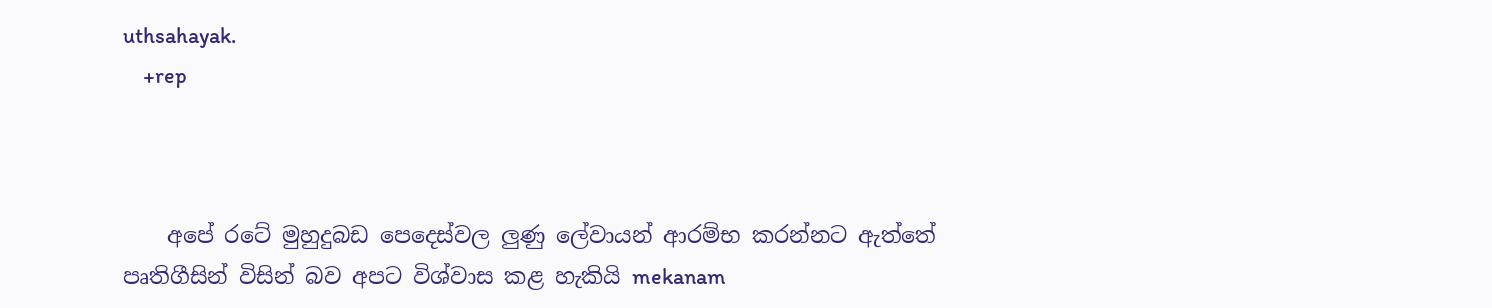uthsahayak.
    +rep



    අපේ රටේ මුහුදුබඩ පෙදෙස්වල ලුණු ලේවායන් ආරම්භ කරන්නට ඇත්තේ පෘතිගීසින් විසින් බව අපට විශ්වාස කළ හැකියි mekanam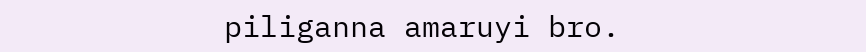piliganna amaruyi bro.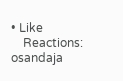• Like
    Reactions: osandaja